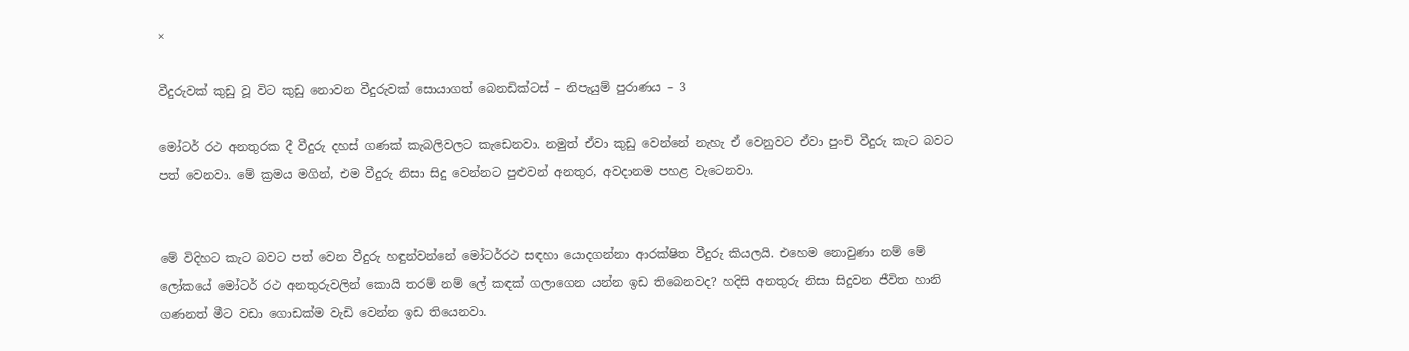×

වීදුරුවක් කුඩු වූ විට කුඩු නොවන වීදුරුවක් සොයාගත් බෙනඩික්ටස් – නිපැයුම් පුරාණය – 3

මෝටර් රථ අනතුරක දී වීදුරු දහස් ගණක් කැබලිවලට කැඩෙනවා. නමුත් ඒවා කුඩු වෙන්නේ නැහැ ඒ වෙනුවට ඒවා පුංචි වීදුරු කැට බවට පත් වෙනවා. මේ ක්‍රමය මගින්, එම වීදුරු නිසා සිදු වෙන්නට පුළුවන් අනතුර, අවදානම පහළ වැටෙනවා.


මේ විදිහට කැට බවට පත් වෙන වීදුරු හඳුන්වන්නේ මෝටර්රථ සඳහා යොදගන්නා ආරක්ෂිත වීදුරු කියලයි. එහෙම නොවුණා නම් මේ ලෝකයේ මෝටර් රථ අනතුරුවලින් කොයි තරම් නම් ලේ කඳක් ගලාගෙන යන්න ඉඩ තිබෙනවද? හදිසි අනතුරු නිසා සිදුවන ජීවිත හානි ගණනත් මීට වඩා ගොඩක්ම වැඩි වෙන්න ඉඩ තියෙනවා.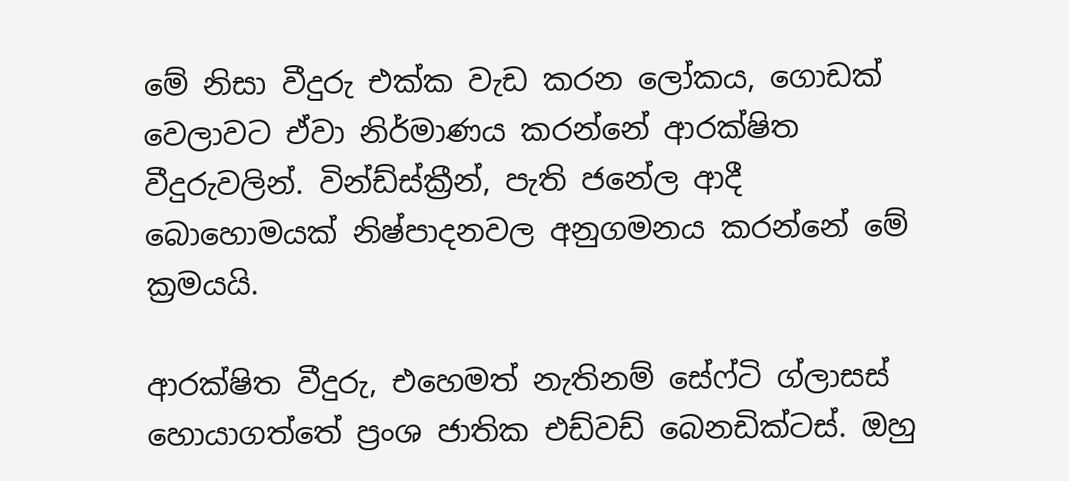මේ නිසා වීදුරු එක්ක වැඩ කරන ලෝකය, ගොඩක් වෙලාවට ඒවා නිර්මාණය කරන්නේ ආරක්ෂිත වීදුරුවලින්. වින්ඩ්ස්ක්‍රීන්, පැති ජනේල ආදී බොහොමයක් නිෂ්පාදනවල අනුගමනය කරන්නේ මේ ක්‍රමයයි.

ආරක්ෂිත වීදුරු, එහෙමත් නැතිනම් සේෆ්ටි ග්ලාසස් හොයාගත්තේ ප්‍රංශ ජාතික එඩ්වඩ් බෙනඩික්ටස්. ඔහු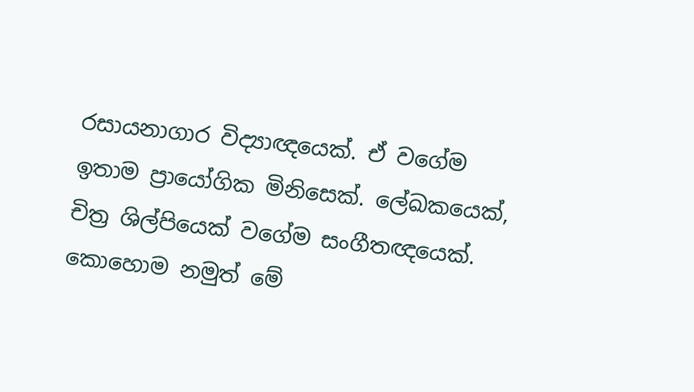රසායනාගාර විද්‍යාඥයෙක්. ඒ වගේම ඉතාම ප්‍රායෝගික මිනිසෙක්. ලේඛකයෙක්, චිත්‍ර ශිල්පියෙක් වගේම සංගීතඥයෙක්. කොහොම නමුත් මේ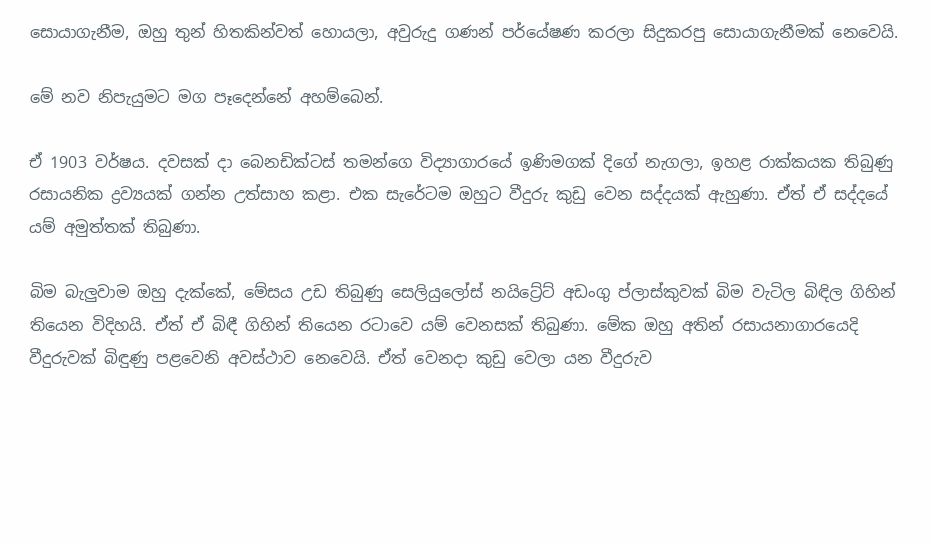සොයාගැනීම, ඔහු තුන් හිතකින්වත් හොයලා, අවුරුදු ගණන් පර්යේෂණ කරලා සිදුකරපු සොයාගැනීමක් නෙවෙයි.

මේ නව නිපැයුමට මග පෑදෙන්නේ අහම්බෙන්.

ඒ 1903 වර්ෂය. දවසක් දා බෙනඩික්ටස් තමන්ගෙ විද්‍යාගාරයේ ඉණිමගක් දිගේ නැගලා, ඉහළ රාක්කයක තිබුණු රසායනික ද්‍රව්‍යයක් ගන්න උත්සාහ කළා. එක සැරේටම ඔහුට වීදුරු කුඩු වෙන සද්දයක් ඇහුණා. ඒත් ඒ සද්දයේ යම් අමුත්තක් තිබුණා.

බිම බැලුවාම ඔහු දැක්කේ, මේසය උඩ තිබුණු සෙලියුලෝස් නයිට්‍රේට් අඩංගු ප්ලාස්කුවක් බිම වැටිල බිඳිල ගිහින් තියෙන විදිහයි. ඒත් ඒ බිඳී ගිහින් තියෙන රටාවෙ යම් වෙනසක් තිබුණා. මේක ඔහු අතින් රසායනාගාරයෙදි වීදුරුවක් බිඳුණු පළවෙනි අවස්ථාව නෙවෙයි. ඒත් වෙනදා කුඩු වෙලා යන වීදුරුව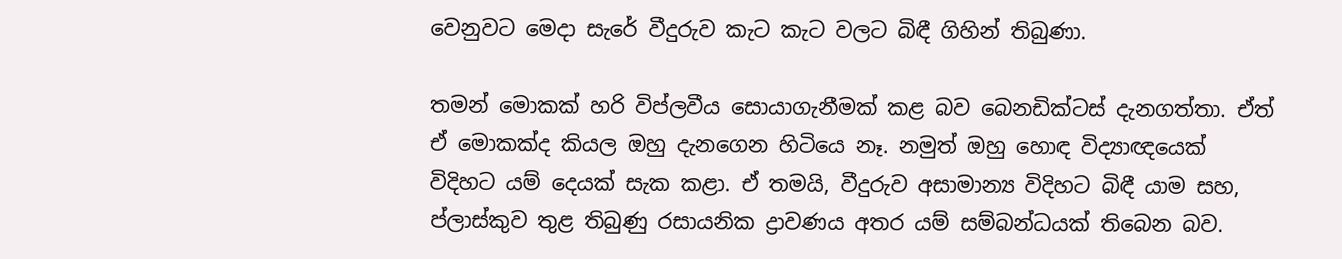වෙනුවට මෙදා සැරේ වීදුරුව කැට කැට වලට බිඳී ගිහින් තිබුණා.

තමන් මොකක් හරි විප්ලවීය සොයාගැනීමක් කළ බව බෙනඩික්ටස් දැනගත්තා. ඒත් ඒ මොකක්ද කියල ඔහු දැනගෙන හිටියෙ නෑ. නමුත් ඔහු හොඳ විද්‍යාඥයෙක් විදිහට යම් දෙයක් සැක කළා. ඒ තමයි, වීදුරුව අසාමාන්‍ය විදිහට බිඳී යාම සහ, ප්ලාස්කුව තුළ තිබුණු රසායනික ද්‍රාවණය අතර යම් සම්බන්ධයක් තිබෙන බව.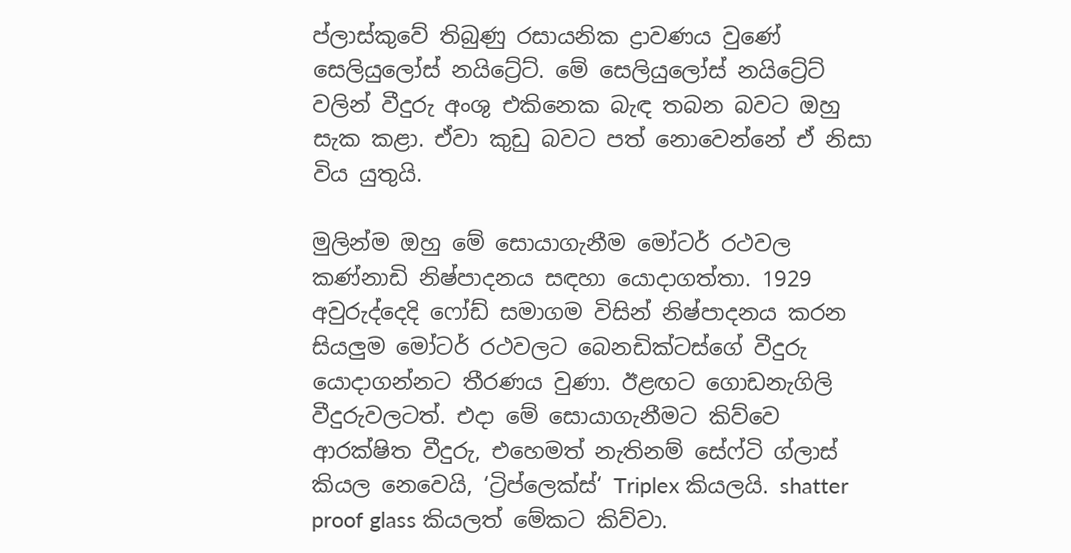ප්ලාස්කුවේ තිබුණු රසායනික ද්‍රාවණය වුණේ සෙලියුලෝස් නයිට්‍රේට්. මේ සෙලියුලෝස් නයිට්‍රේට් වලින් වීදුරු අංශු එකිනෙක බැඳ තබන බවට ඔහු සැක කළා. ඒවා කුඩු බවට පත් නොවෙන්නේ ඒ නිසා විය යුතුයි.

මුලින්ම ඔහු මේ සොයාගැනීම මෝටර් රථවල කණ්නාඩි නිෂ්පාදනය සඳහා යොදාගත්තා. 1929 අවුරුද්දෙදි ෆෝඩ් සමාගම විසින් නිෂ්පාදනය කරන සියලුම මෝටර් රථවලට බෙනඩික්ටස්ගේ වීදුරු යොදාගන්නට තීරණය වුණා. ඊළඟට ගොඩනැගිලි වීදුරුවලටත්. එදා මේ සොයාගැනීමට කිව්වෙ ආරක්ෂිත වීදුරු, එහෙමත් නැතිනම් සේෆ්ටි ග්ලාස් කියල නෙවෙයි, ‘ට්‍රිප්ලෙක්ස්‘ Triplex කියලයි. shatter proof glass කියලත් මේකට කිව්වා.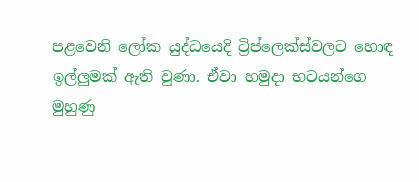පළවෙනි ලෝක යුද්ධයෙදි ට්‍රිප්ලෙක්ස්වලට හොඳ ඉල්ලුමක් ඇති වුණා. ඒවා හමුදා භටයන්ගෙ මුහුණු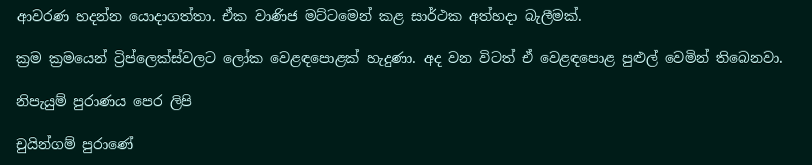ආවරණ හදන්න යොදාගත්තා. ඒක වාණිජ මට්ටමෙන් කළ සාර්ථක අත්හදා බැලීමක්.

ක්‍රම ක්‍රමයෙන් ට්‍රිප්ලෙක්ස්වලට ලෝක වෙළඳපොළක් හැදුණා. අද වන විටත් ඒ වෙළඳපොළ පුළුල් වෙමින් තිබෙනවා.

නිපැයුම් පුරාණය පෙර ලිපි

චුයින්ගම් පුරාණේ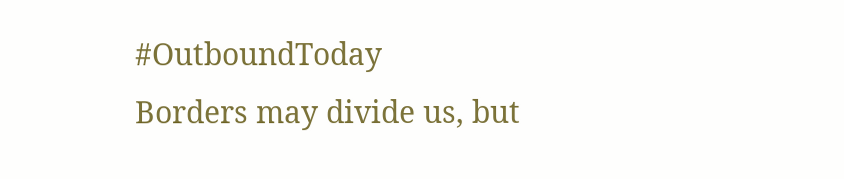#OutboundToday
Borders may divide us, but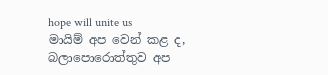hope will unite us
මායිම් අප වෙන් කළ ද, බලාපොරොත්තුව අප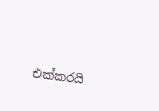එක්කරයි